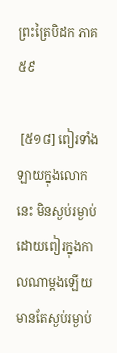ព្រះត្រៃបិដក ភាគ ៥៩

 [៥១៨] ពៀរទាំងឡាយក្នុងលោកនេះ មិនស្ងប់រម្ងាប់ដោយពៀរក្នុងកាលណាម្តងឡើយ មានតែស្ងប់រម្ងាប់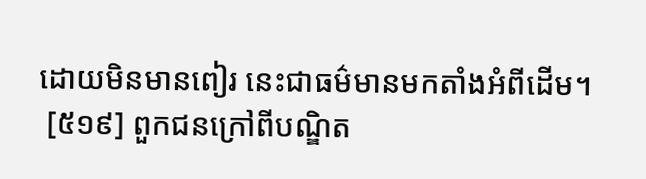ដោយមិនមានពៀរ នេះជាធម៌មានមកតាំងអំពីដើម។
 [៥១៩] ពួកជនក្រៅពីបណ្ឌិត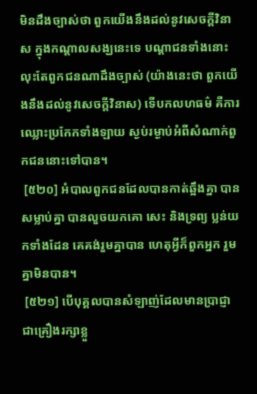មិនដឹងច្បាស់ថា ពួកយើងនឹងដល់នូវសេចក្តីវិនាស ក្នុងកណ្តាលសង្ឃនេះទេ បណ្តាជនទាំងនោះ លុះតែពួកជនណាដឹងច្បាស់ (យ៉ាងនេះថា ពួកយើងនឹងដល់នូវសេចក្តីវិនាស) ទើបកលហធម៌ គឺការឈ្លោះប្រកែកទាំងឡាយ ស្ងប់រម្ងាប់អំពីសំណាក់ពួកជននោះទៅបាន។
 [៥២០] អំបាលពួកជនដែលបានកាត់ឆ្អឹងគ្នា បានសម្លាប់គ្នា បានលួចយកគោ សេះ និងទ្រព្យ ប្លន់យកទាំងដែន គេគង់រួមគ្នាបាន ហេតុអ្វីក៏ពួកអ្នក រួមគ្នាមិនបាន។
 [៥២១] បើបុគ្គលបានសំឡាញ់ដែលមានប្រាជ្ញា ជាគ្រឿងរក្សាខ្លួ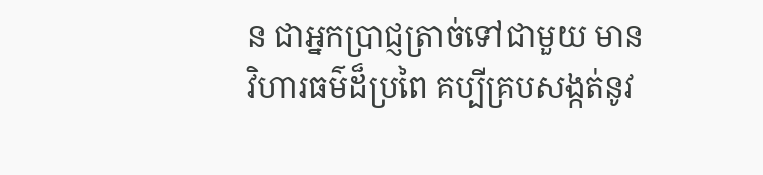ន ជាអ្នកប្រាជ្ញត្រាច់ទៅជាមួយ មានវិហារធម៌ដ៏ប្រពៃ គប្បីគ្របសង្កត់នូវ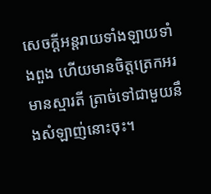សេចក្តីអន្តរាយទាំងឡាយទាំងពួង ហើយមានចិត្តត្រេកអរ មានស្មារតី ត្រាច់ទៅជាមួយនឹងសំឡាញ់នោះចុះ។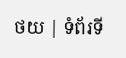ថយ | ទំព័រទី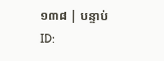១៣៨ | បន្ទាប់
ID: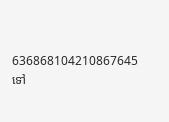636868104210867645
ទៅ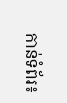កាន់ទំព័រ៖